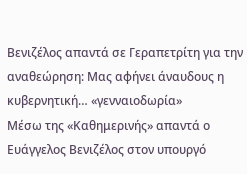Βενιζέλος απαντά σε Γεραπετρίτη για την αναθεώρηση: Μας αφήνει άναυδους η κυβερνητική… «γενναιοδωρία»
Μέσω της «Καθημερινής» απαντά ο Ευάγγελος Βενιζέλος στον υπουργό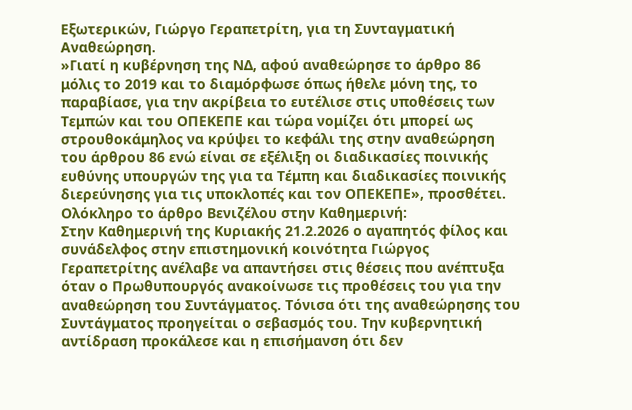Εξωτερικών, Γιώργο Γεραπετρίτη, για τη Συνταγματική Αναθεώρηση.
»Γιατί η κυβέρνηση της ΝΔ, αφού αναθεώρησε το άρθρο 86 μόλις το 2019 και το διαμόρφωσε όπως ήθελε μόνη της, το παραβίασε, για την ακρίβεια το ευτέλισε στις υποθέσεις των Τεμπών και του ΟΠΕΚΕΠΕ και τώρα νομίζει ότι μπορεί ως στρουθοκάμηλος να κρύψει το κεφάλι της στην αναθεώρηση του άρθρου 86 ενώ είναι σε εξέλιξη οι διαδικασίες ποινικής ευθύνης υπουργών της για τα Τέμπη και διαδικασίες ποινικής διερεύνησης για τις υποκλοπές και τον ΟΠΕΚΕΠΕ», προσθέτει.
Ολόκληρο το άρθρο Βενιζέλου στην Καθημερινή:
Στην Καθημερινή της Κυριακής 21.2.2026 ο αγαπητός φίλος και συνάδελφος στην επιστημονική κοινότητα Γιώργος Γεραπετρίτης ανέλαβε να απαντήσει στις θέσεις που ανέπτυξα όταν ο Πρωθυπουργός ανακοίνωσε τις προθέσεις του για την αναθεώρηση του Συντάγματος. Τόνισα ότι της αναθεώρησης του Συντάγματος προηγείται ο σεβασμός του. Την κυβερνητική αντίδραση προκάλεσε και η επισήμανση ότι δεν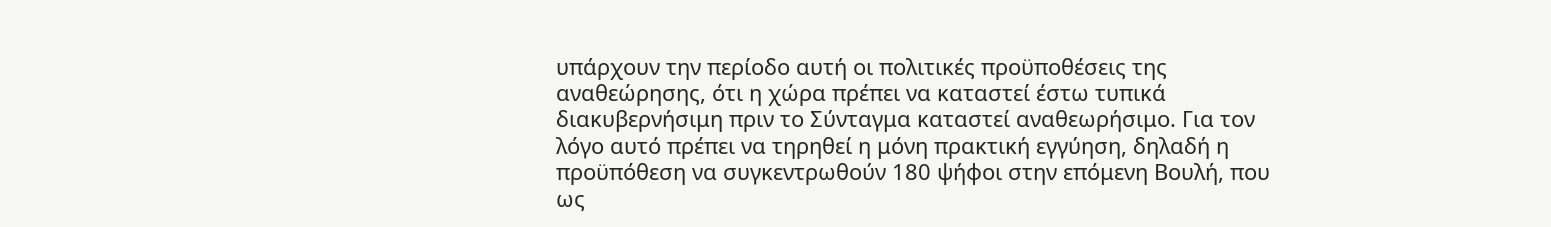υπάρχουν την περίοδο αυτή οι πολιτικές προϋποθέσεις της αναθεώρησης, ότι η χώρα πρέπει να καταστεί έστω τυπικά διακυβερνήσιμη πριν το Σύνταγμα καταστεί αναθεωρήσιμο. Για τον λόγο αυτό πρέπει να τηρηθεί η μόνη πρακτική εγγύηση, δηλαδή η προϋπόθεση να συγκεντρωθούν 180 ψήφοι στην επόμενη Βουλή, που ως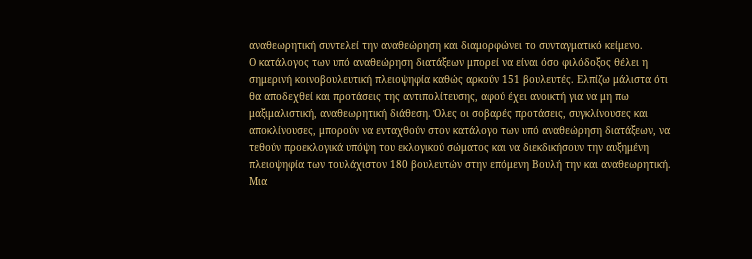αναθεωρητική συντελεί την αναθεώρηση και διαμορφώνει το συνταγματικό κείμενο.
Ο κατάλογος των υπό αναθεώρηση διατάξεων μπορεί να είναι όσο φιλόδοξος θέλει η σημερινή κοινοβουλευτική πλειοψηφία καθώς αρκούν 151 βουλευτές. Ελπίζω μάλιστα ότι θα αποδεχθεί και προτάσεις της αντιπολίτευσης, αφού έχει ανοικτή για να μη πω μαξιμαλιστική, αναθεωρητική διάθεση. Όλες οι σοβαρές προτάσεις, συγκλίνουσες και αποκλίνουσες, μπορούν να ενταχθούν στον κατάλογο των υπό αναθεώρηση διατάξεων, να τεθούν προεκλογικά υπόψη του εκλογικού σώματος και να διεκδικήσουν την αυξημένη πλειοψηφία των τουλάχιστον 180 βουλευτών στην επόμενη Βουλή την και αναθεωρητική.
Μια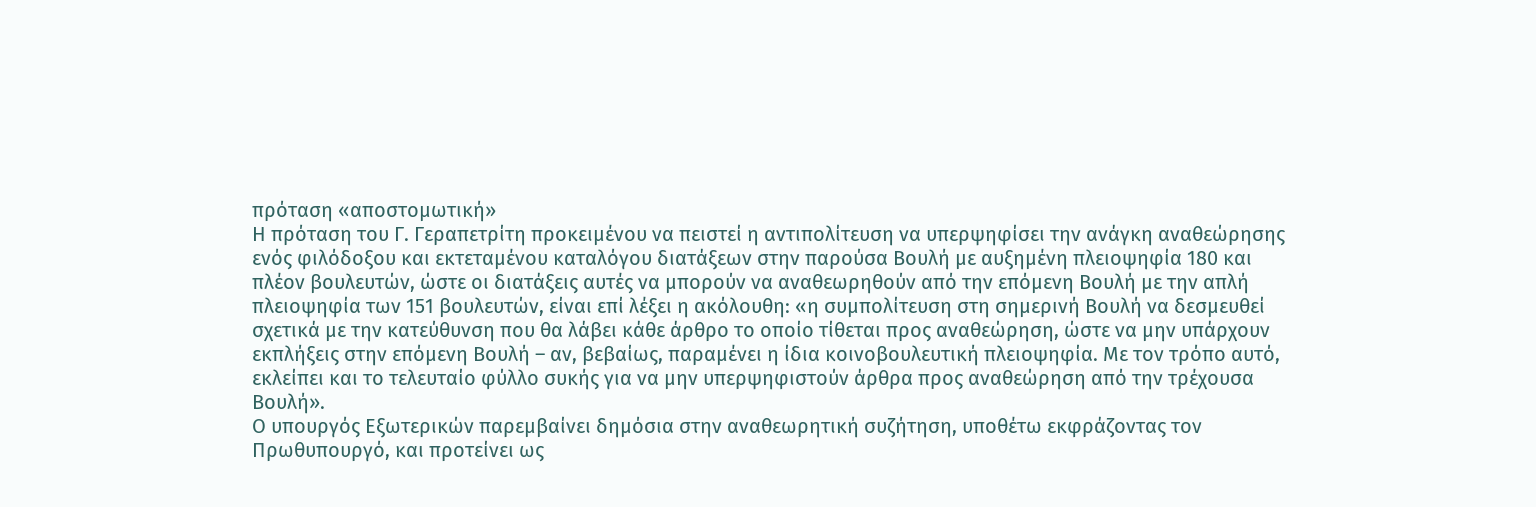πρόταση «αποστομωτική»
Η πρόταση του Γ. Γεραπετρίτη προκειμένου να πειστεί η αντιπολίτευση να υπερψηφίσει την ανάγκη αναθεώρησης ενός φιλόδοξου και εκτεταμένου καταλόγου διατάξεων στην παρούσα Βουλή με αυξημένη πλειοψηφία 180 και πλέον βουλευτών, ώστε οι διατάξεις αυτές να μπορούν να αναθεωρηθούν από την επόμενη Βουλή με την απλή πλειοψηφία των 151 βουλευτών, είναι επί λέξει η ακόλουθη: «η συμπολίτευση στη σημερινή Βουλή να δεσμευθεί σχετικά με την κατεύθυνση που θα λάβει κάθε άρθρο το οποίο τίθεται προς αναθεώρηση, ώστε να μην υπάρχουν εκπλήξεις στην επόμενη Βουλή – αν, βεβαίως, παραμένει η ίδια κοινοβουλευτική πλειοψηφία. Με τον τρόπο αυτό, εκλείπει και το τελευταίο φύλλο συκής για να μην υπερψηφιστούν άρθρα προς αναθεώρηση από την τρέχουσα Βουλή».
Ο υπουργός Εξωτερικών παρεμβαίνει δημόσια στην αναθεωρητική συζήτηση, υποθέτω εκφράζοντας τον Πρωθυπουργό, και προτείνει ως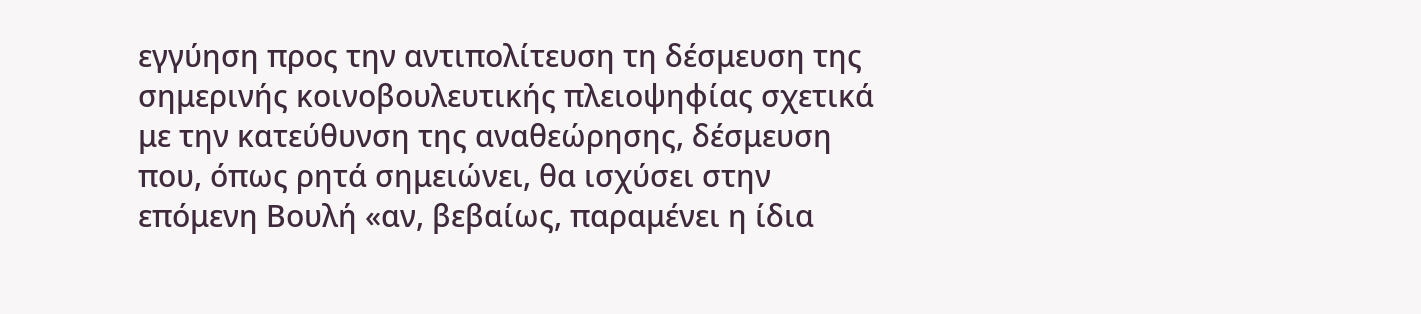εγγύηση προς την αντιπολίτευση τη δέσμευση της σημερινής κοινοβουλευτικής πλειοψηφίας σχετικά με την κατεύθυνση της αναθεώρησης, δέσμευση που, όπως ρητά σημειώνει, θα ισχύσει στην επόμενη Βουλή «αν, βεβαίως, παραμένει η ίδια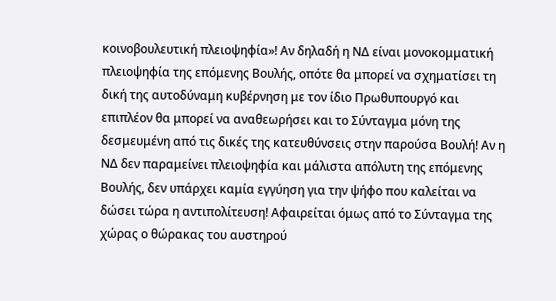κοινοβουλευτική πλειοψηφία»! Αν δηλαδή η ΝΔ είναι μονοκομματική πλειοψηφία της επόμενης Βουλής, οπότε θα μπορεί να σχηματίσει τη δική της αυτοδύναμη κυβέρνηση με τον ίδιο Πρωθυπουργό και επιπλέον θα μπορεί να αναθεωρήσει και το Σύνταγμα μόνη της δεσμευμένη από τις δικές της κατευθύνσεις στην παρούσα Βουλή! Αν η ΝΔ δεν παραμείνει πλειοψηφία και μάλιστα απόλυτη της επόμενης Βουλής, δεν υπάρχει καμία εγγύηση για την ψήφο που καλείται να δώσει τώρα η αντιπολίτευση! Αφαιρείται όμως από το Σύνταγμα της χώρας ο θώρακας του αυστηρού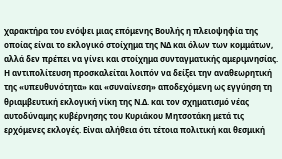χαρακτήρα του ενόψει μιας επόμενης Βουλής η πλειοψηφία της οποίας είναι το εκλογικό στοίχημα της ΝΔ και όλων των κομμάτων, αλλά δεν πρέπει να γίνει και στοίχημα συνταγματικής αμεριμνησίας.
Η αντιπολίτευση προσκαλείται λοιπόν να δείξει την αναθεωρητική της «υπευθυνότητα» και «συναίνεση» αποδεχόμενη ως εγγύηση τη θριαμβευτική εκλογική νίκη της Ν.Δ. και τον σχηματισμό νέας αυτοδύναμης κυβέρνησης του Κυριάκου Μητσοτάκη μετά τις ερχόμενες εκλογές. Είναι αλήθεια ότι τέτοια πολιτική και θεσμική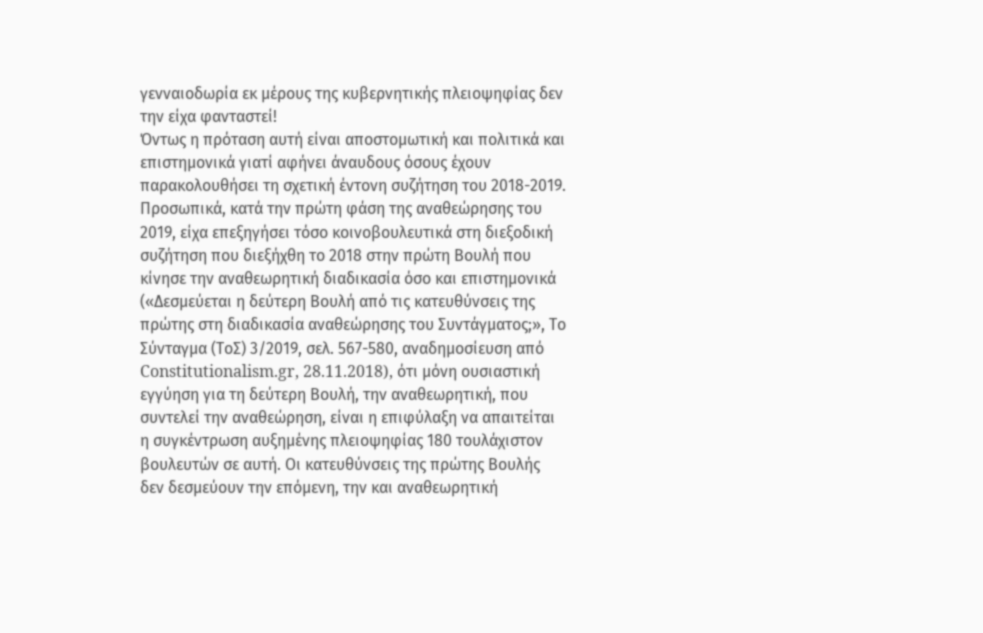γενναιοδωρία εκ μέρους της κυβερνητικής πλειοψηφίας δεν την είχα φανταστεί!
Όντως η πρόταση αυτή είναι αποστομωτική και πολιτικά και επιστημονικά γιατί αφήνει άναυδους όσους έχουν παρακολουθήσει τη σχετική έντονη συζήτηση του 2018-2019. Προσωπικά, κατά την πρώτη φάση της αναθεώρησης του 2019, είχα επεξηγήσει τόσο κοινοβουλευτικά στη διεξοδική συζήτηση που διεξήχθη το 2018 στην πρώτη Βουλή που κίνησε την αναθεωρητική διαδικασία όσο και επιστημονικά («Δεσμεύεται η δεύτερη Βουλή από τις κατευθύνσεις της πρώτης στη διαδικασία αναθεώρησης του Συντάγματος;», Το Σύνταγμα (ΤοΣ) 3/2019, σελ. 567-580, αναδημοσίευση από Constitutionalism.gr, 28.11.2018), ότι μόνη ουσιαστική εγγύηση για τη δεύτερη Βουλή, την αναθεωρητική, που συντελεί την αναθεώρηση, είναι η επιφύλαξη να απαιτείται η συγκέντρωση αυξημένης πλειοψηφίας 180 τουλάχιστον βουλευτών σε αυτή. Οι κατευθύνσεις της πρώτης Βουλής δεν δεσμεύουν την επόμενη, την και αναθεωρητική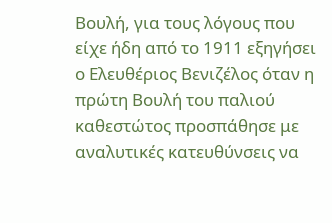Βουλή, για τους λόγους που είχε ήδη από το 1911 εξηγήσει ο Ελευθέριος Βενιζέλος όταν η πρώτη Βουλή του παλιού καθεστώτος προσπάθησε με αναλυτικές κατευθύνσεις να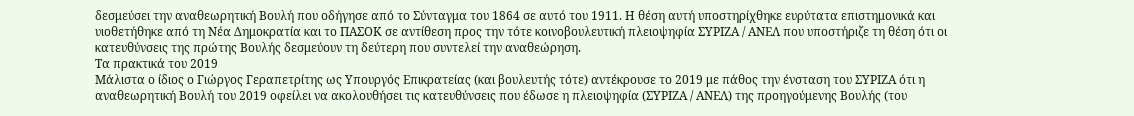δεσμεύσει την αναθεωρητική Βουλή που οδήγησε από το Σύνταγμα του 1864 σε αυτό του 1911. Η θέση αυτή υποστηρίχθηκε ευρύτατα επιστημονικά και υιοθετήθηκε από τη Νέα Δημοκρατία και το ΠΑΣΟΚ σε αντίθεση προς την τότε κοινοβουλευτική πλειοψηφία ΣΥΡΙΖΑ / ΑΝΕΛ που υποστήριζε τη θέση ότι οι κατευθύνσεις της πρώτης Βουλής δεσμεύουν τη δεύτερη που συντελεί την αναθεώρηση.
Τα πρακτικά του 2019
Μάλιστα ο ίδιος ο Γιώργος Γεραπετρίτης ως Υπουργός Επικρατείας (και βουλευτής τότε) αντέκρουσε το 2019 με πάθος την ένσταση του ΣΥΡΙΖΑ ότι η αναθεωρητική Βουλή του 2019 οφείλει να ακολουθήσει τις κατευθύνσεις που έδωσε η πλειοψηφία (ΣΥΡΙΖΑ / ΑΝΕΛ) της προηγούμενης Βουλής (του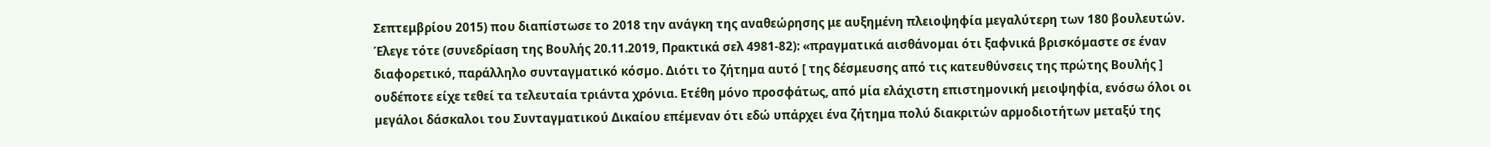Σεπτεμβρίου 2015) που διαπίστωσε το 2018 την ανάγκη της αναθεώρησης με αυξημένη πλειοψηφία μεγαλύτερη των 180 βουλευτών. Έλεγε τότε (συνεδρίαση της Βουλής 20.11.2019, Πρακτικά σελ 4981-82): «πραγµατικά αισθάνοµαι ότι ξαφνικά βρισκόµαστε σε έναν διαφορετικό, παράλληλο συνταγµατικό κόσµο. Διότι το ζήτηµα αυτό [ της δέσμευσης από τις κατευθύνσεις της πρώτης Βουλής ] ουδέποτε είχε τεθεί τα τελευταία τριάντα χρόνια. Ετέθη µόνο προσφάτως, από µία ελάχιστη επιστηµονική µειοψηφία, ενόσω όλοι οι µεγάλοι δάσκαλοι του Συνταγµατικού Δικαίου επέµεναν ότι εδώ υπάρχει ένα ζήτηµα πολύ διακριτών αρµοδιοτήτων µεταξύ της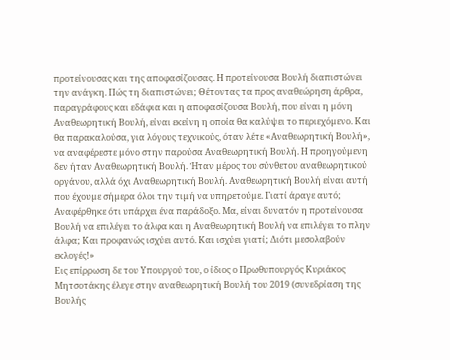προτείνουσας και της αποφασίζουσας. Η προτείνουσα Βουλή διαπιστώνει την ανάγκη. Πώς τη διαπιστώνει; Θέτοντας τα προς αναθεώρηση άρθρα, παραγράφους και εδάφια και η αποφασίζουσα Βουλή, που είναι η µόνη Αναθεωρητική Βουλή, είναι εκείνη η οποία θα καλύψει το περιεχόµενο. Και θα παρακαλούσα, για λόγους τεχνικούς, όταν λέτε «Αναθεωρητική Βουλή», να αναφέρεστε µόνο στην παρούσα Αναθεωρητική Βουλή. Η προηγούµενη δεν ήταν Αναθεωρητική Βουλή. Ήταν µέρος του σύνθετου αναθεωρητικού οργάνου, αλλά όχι Αναθεωρητική Βουλή. Αναθεωρητική Βουλή είναι αυτή που έχουµε σήµερα όλοι την τιµή να υπηρετούµε. Γιατί άραγε αυτό; Αναφέρθηκε ότι υπάρχει ένα παράδοξο. Μα, είναι δυνατόν η προτείνουσα Βουλή να επιλέγει το άλφα και η Αναθεωρητική Βουλή να επιλέγει το πλην άλφα; Και προφανώς ισχύει αυτό. Και ισχύει γιατί; Διότι µεσολαβούν εκλογές!»
Εις επίρρωση δε του Υπουργού του, ο ίδιος ο Πρωθυπουργός Κυριάκος Μητσοτάκης έλεγε στην αναθεωρητική Βουλή του 2019 (συνεδρίαση της Βουλής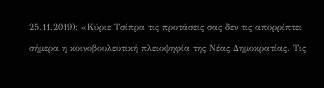25.11.2019): «Κύριε Τσίπρα τις προτάσεις σας δεν τις απορρίπτει σήμερα η κοινοβουλευτική πλειοψηφία της Νέας Δημοκρατίας. Τις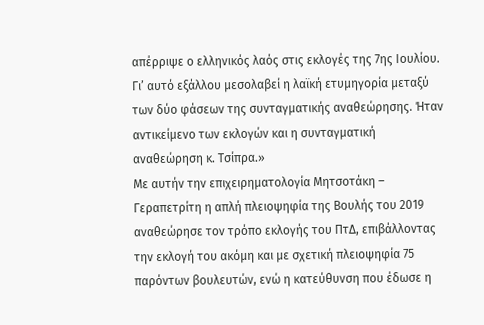απέρριψε ο ελληνικός λαός στις εκλογές της 7ης Ιουλίου. Γι’ αυτό εξάλλου μεσολαβεί η λαϊκή ετυμηγορία μεταξύ των δύο φάσεων της συνταγματικής αναθεώρησης. Ήταν αντικείμενο των εκλογών και η συνταγματική αναθεώρηση κ. Τσίπρα.»
Με αυτήν την επιχειρηματολογία Μητσοτάκη – Γεραπετρίτη η απλή πλειοψηφία της Βουλής του 2019 αναθεώρησε τον τρόπο εκλογής του ΠτΔ, επιβάλλοντας την εκλογή του ακόμη και με σχετική πλειοψηφία 75 παρόντων βουλευτών, ενώ η κατεύθυνση που έδωσε η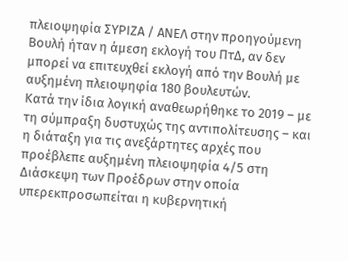πλειοψηφία ΣΥΡΙΖΑ / ΑΝΕΛ στην προηγούμενη Βουλή ήταν η άμεση εκλογή του ΠτΔ, αν δεν μπορεί να επιτευχθεί εκλογή από την Βουλή με αυξημένη πλειοψηφία 180 βουλευτών.
Κατά την ίδια λογική αναθεωρήθηκε το 2019 – με τη σύμπραξη δυστυχώς της αντιπολίτευσης – και η διάταξη για τις ανεξάρτητες αρχές που προέβλεπε αυξημένη πλειοψηφία 4/5 στη Διάσκεψη των Προέδρων στην οποία υπερεκπροσωπείται η κυβερνητική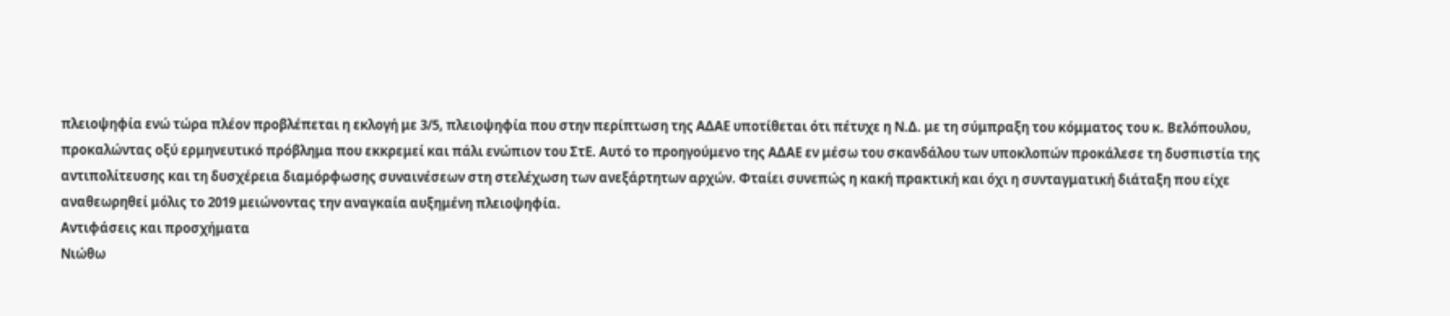πλειοψηφία ενώ τώρα πλέον προβλέπεται η εκλογή με 3/5, πλειοψηφία που στην περίπτωση της ΑΔΑΕ υποτίθεται ότι πέτυχε η Ν.Δ. με τη σύμπραξη του κόμματος του κ. Βελόπουλου, προκαλώντας οξύ ερμηνευτικό πρόβλημα που εκκρεμεί και πάλι ενώπιον του ΣτΕ. Αυτό το προηγούμενο της ΑΔΑΕ εν μέσω του σκανδάλου των υποκλοπών προκάλεσε τη δυσπιστία της αντιπολίτευσης και τη δυσχέρεια διαμόρφωσης συναινέσεων στη στελέχωση των ανεξάρτητων αρχών. Φταίει συνεπώς η κακή πρακτική και όχι η συνταγματική διάταξη που είχε αναθεωρηθεί μόλις το 2019 μειώνοντας την αναγκαία αυξημένη πλειοψηφία.
Αντιφάσεις και προσχήματα
Νιώθω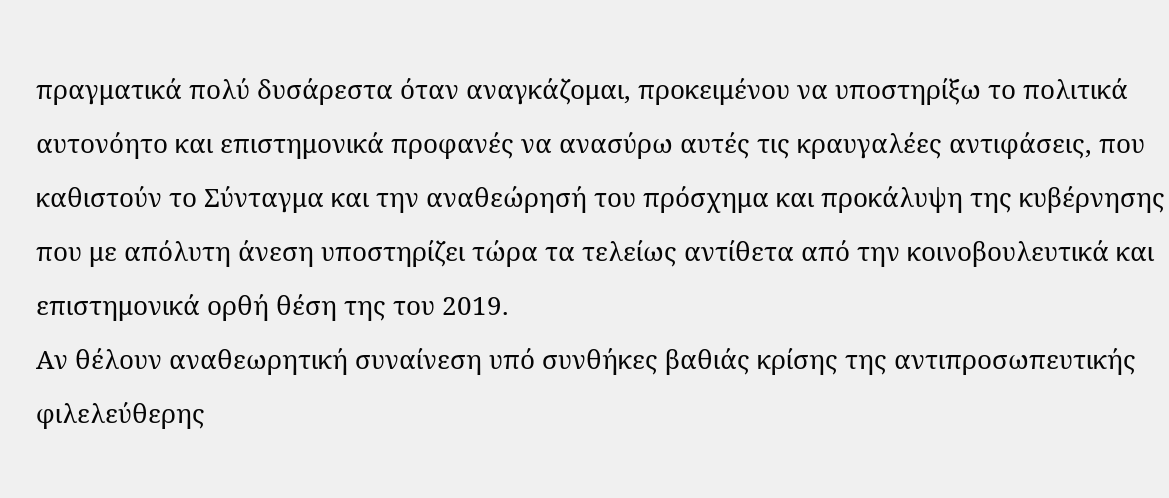πραγματικά πολύ δυσάρεστα όταν αναγκάζομαι, προκειμένου να υποστηρίξω το πολιτικά αυτονόητο και επιστημονικά προφανές να ανασύρω αυτές τις κραυγαλέες αντιφάσεις, που καθιστούν το Σύνταγμα και την αναθεώρησή του πρόσχημα και προκάλυψη της κυβέρνησης που με απόλυτη άνεση υποστηρίζει τώρα τα τελείως αντίθετα από την κοινοβουλευτικά και επιστημονικά ορθή θέση της του 2019.
Αν θέλουν αναθεωρητική συναίνεση υπό συνθήκες βαθιάς κρίσης της αντιπροσωπευτικής φιλελεύθερης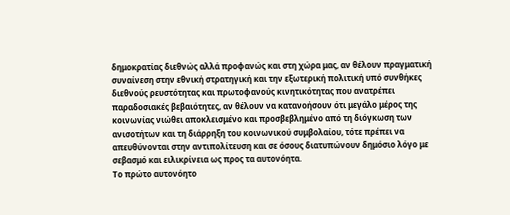δημοκρατίας διεθνώς αλλά προφανώς και στη χώρα μας, αν θέλουν πραγματική συναίνεση στην εθνική στρατηγική και την εξωτερική πολιτική υπό συνθήκες διεθνούς ρευστότητας και πρωτοφανούς κινητικότητας που ανατρέπει παραδοσιακές βεβαιότητες, αν θέλουν να κατανοήσουν ότι μεγάλο μέρος της κοινωνίας νιώθει αποκλεισμένο και προσβεβλημένο από τη διόγκωση των ανισοτήτων και τη διάρρηξη του κοινωνικού συμβολαίου, τότε πρέπει να απευθύνονται στην αντιπολίτευση και σε όσους διατυπώνουν δημόσιο λόγο με σεβασμό και ειλικρίνεια ως προς τα αυτονόητα.
Το πρώτο αυτονόητο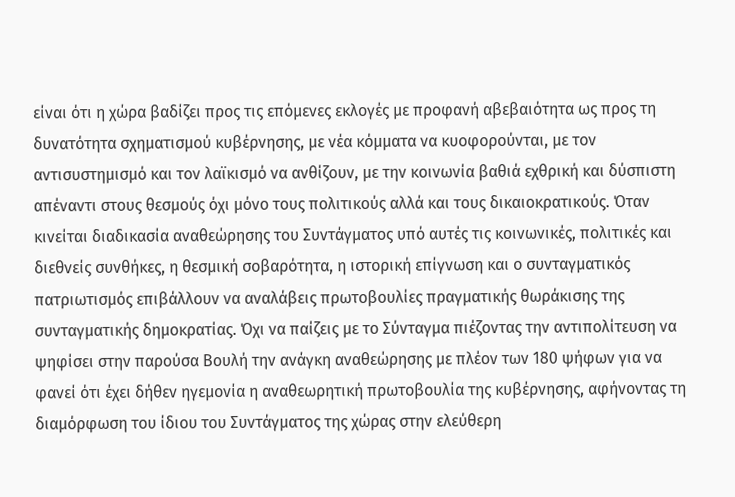είναι ότι η χώρα βαδίζει προς τις επόμενες εκλογές με προφανή αβεβαιότητα ως προς τη δυνατότητα σχηματισμού κυβέρνησης, με νέα κόμματα να κυοφορούνται, με τον αντισυστημισμό και τον λαϊκισμό να ανθίζουν, με την κοινωνία βαθιά εχθρική και δύσπιστη απέναντι στους θεσμούς όχι μόνο τους πολιτικούς αλλά και τους δικαιοκρατικούς. Όταν κινείται διαδικασία αναθεώρησης του Συντάγματος υπό αυτές τις κοινωνικές, πολιτικές και διεθνείς συνθήκες, η θεσμική σοβαρότητα, η ιστορική επίγνωση και ο συνταγματικός πατριωτισμός επιβάλλουν να αναλάβεις πρωτοβουλίες πραγματικής θωράκισης της συνταγματικής δημοκρατίας. Όχι να παίζεις με το Σύνταγμα πιέζοντας την αντιπολίτευση να ψηφίσει στην παρούσα Βουλή την ανάγκη αναθεώρησης με πλέον των 180 ψήφων για να φανεί ότι έχει δήθεν ηγεμονία η αναθεωρητική πρωτοβουλία της κυβέρνησης, αφήνοντας τη διαμόρφωση του ίδιου του Συντάγματος της χώρας στην ελεύθερη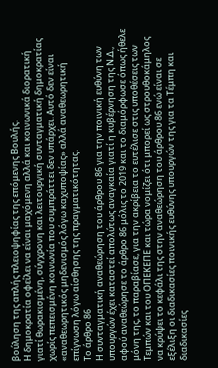βούληση της απλής πλειοψηφίας της επόμενης Βουλής.
Η δημοκρατία οφείλει να είναι μαχόμενη αλλά και κοινωνικά διορατική γιατί θωρακισμένη, σύγχρονη και λειτουργική συνταγματική δημοκρατίας χωρίς πεπεισμένη κοινωνία που συμπράττει δεν υπάρχει. Αυτό δεν είναι «αναθεωρητικός μηδενισμός λόγω καχυποψίας» αλλά αναθεωρητική επίγνωση λόγω αίσθησης της πραγματικότητας.
Το άρθρο 86
Η συνταγματική αναθεώρηση του άρθρου 86 για την ποινική ευθύνη των υπουργών έχει καταστεί απολύτως αναγκαία γιατί η κυβέρνηση της Ν.Δ., αφού αναθεώρησε το άρθρο 86 μόλις το 2019 και το διαμόρφωσε όπως ήθελε μόνη της, το παραβίασε, για την ακρίβεια το ευτέλισε στις υποθέσεις των Τεμπών και του ΟΠΕΚΕΠΕ και τώρα νομίζει ότι μπορεί ως στρουθοκάμηλος να κρύψει το κεφάλι της στην αναθεώρηση του άρθρου 86 ενώ είναι σε εξέλιξη οι διαδικασίες ποινικής ευθύνης υπουργών της για τα Τέμπη και διαδικασίες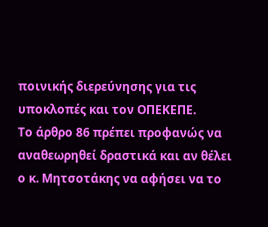ποινικής διερεύνησης για τις υποκλοπές και τον ΟΠΕΚΕΠΕ.
Το άρθρο 86 πρέπει προφανώς να αναθεωρηθεί δραστικά και αν θέλει ο κ. Μητσοτάκης να αφήσει να το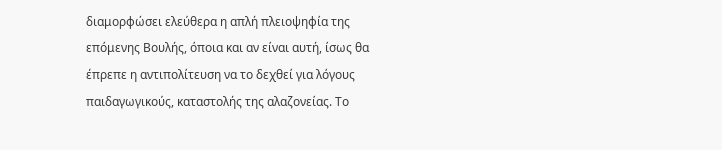διαμορφώσει ελεύθερα η απλή πλειοψηφία της επόμενης Βουλής, όποια και αν είναι αυτή, ίσως θα έπρεπε η αντιπολίτευση να το δεχθεί για λόγους παιδαγωγικούς, καταστολής της αλαζονείας. Το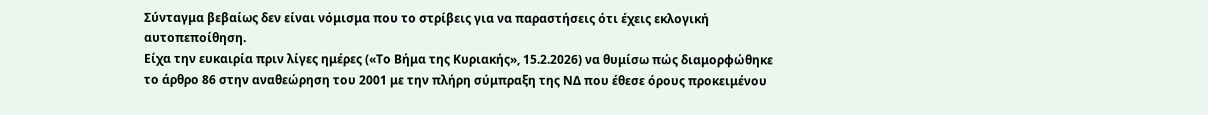Σύνταγμα βεβαίως δεν είναι νόμισμα που το στρίβεις για να παραστήσεις ότι έχεις εκλογική αυτοπεποίθηση.
Είχα την ευκαιρία πριν λίγες ημέρες («Το Βήμα της Κυριακής», 15.2.2026) να θυμίσω πώς διαμορφώθηκε το άρθρο 86 στην αναθεώρηση του 2001 με την πλήρη σύμπραξη της ΝΔ που έθεσε όρους προκειμένου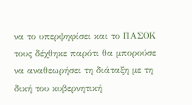να το υπερψηφίσει και το ΠΑΣΟΚ τους δέχθηκε παρότι θα μπορούσε να αναθεωρήσει τη διάταξη με τη δική του κυβερνητική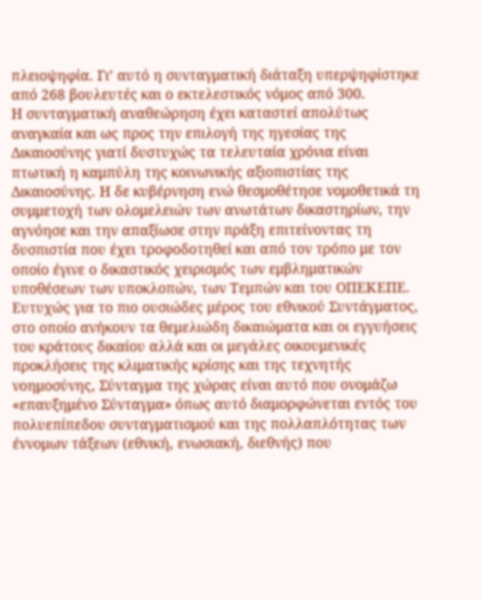πλειοψηφία. Γι’ αυτό η συνταγματική διάταξη υπερψηφίστηκε από 268 βουλευτές και ο εκτελεστικός νόμος από 300.
Η συνταγματική αναθεώρηση έχει καταστεί απολύτως αναγκαία και ως προς την επιλογή της ηγεσίας της Δικαιοσύνης γιατί δυστυχώς τα τελευταία χρόνια είναι πτωτική η καμπύλη της κοινωνικής αξιοπιστίας της Δικαιοσύνης. Η δε κυβέρνηση ενώ θεσμοθέτησε νομοθετικά τη συμμετοχή των ολομελειών των ανωτάτων δικαστηρίων, την αγνόησε και την απαξίωσε στην πράξη επιτείνοντας τη δυσπιστία που έχει τροφοδοτηθεί και από τον τρόπο με τον οποίο έγινε ο δικαστικός χειρισμός των εμβληματικών υποθέσεων των υποκλοπών, των Τεμπών και του ΟΠΕΚΕΠΕ.
Ευτυχώς για το πιο ουσιώδες μέρος του εθνικού Συντάγματος, στο οποίο ανήκουν τα θεμελιώδη δικαιώματα και οι εγγυήσεις του κράτους δικαίου αλλά και οι μεγάλες οικουμενικές προκλήσεις της κλιματικής κρίσης και της τεχνητής νοημοσύνης, Σύνταγμα της χώρας είναι αυτό που ονομάζω «επαυξημένο Σύνταγμα» όπως αυτό διαμορφώνεται εντός του πολυεπίπεδου συνταγματισμού και της πολλαπλότητας των έννομων τάξεων (εθνική, ενωσιακή, διεθνής) που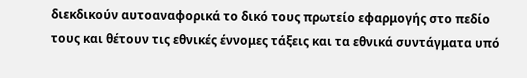διεκδικούν αυτοαναφορικά το δικό τους πρωτείο εφαρμογής στο πεδίο τους και θέτουν τις εθνικές έννομες τάξεις και τα εθνικά συντάγματα υπό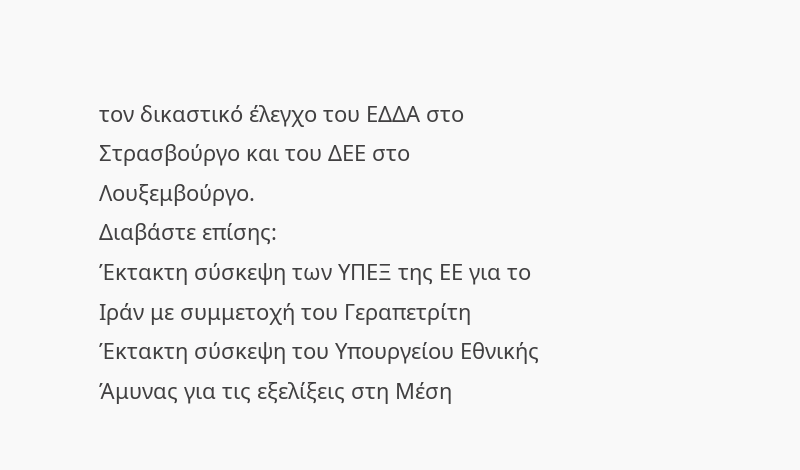τον δικαστικό έλεγχο του ΕΔΔΑ στο Στρασβούργο και του ΔΕΕ στο Λουξεμβούργο.
Διαβάστε επίσης:
Έκτακτη σύσκεψη των ΥΠΕΞ της ΕΕ για το Ιράν με συμμετοχή του Γεραπετρίτη
Έκτακτη σύσκεψη του Υπουργείου Εθνικής Άμυνας για τις εξελίξεις στη Μέση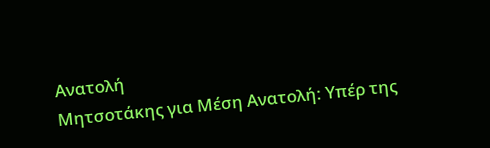Ανατολή
Μητσοτάκης για Μέση Ανατολή: Υπέρ της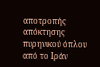αποτροπής απόκτησης πυρηνικού όπλου από το Ιράν